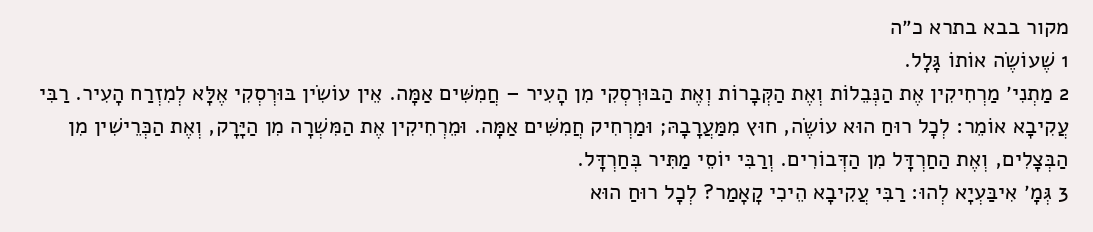מקור בבא בתרא כ״ה
1 שֶׁעוֹשֶׂה אוֹתוֹ גָּלָל.
2 מַתְנִי׳ מַרְחִיקִין אֶת הַנְּבֵלוֹת וְאֶת הַקְּבָרוֹת וְאֶת הַבּוּרְסְקִי מִן הָעִיר – חֲמִשִּׁים אַמָּה. אֵין עוֹשִׂין בּוּרְסְקִי אֶלָּא לְמִזְרַח הָעִיר. רַבִּי עֲקִיבָא אוֹמֵר: לְכׇל רוּחַ הוּא עוֹשֶׂה, חוּץ מִמַּעֲרָבָהּ; וּמַרְחִיק חֲמִשִּׁים אַמָּה. וּמֵרְחִיקִין אֶת הַמִּשְׁרָה מִן הַיָּרָק, וְאֶת הַכְּרֵישִׁין מִן הַבְּצָלִים, וְאֶת הַחַרְדָּל מִן הַדְּבוֹרִים. וְרַבִּי יוֹסֵי מַתִּיר בְּחַרְדָּל.
3 גְּמָ׳ אִיבַּעְיָא לְהוּ: רַבִּי עֲקִיבָא הֵיכִי קָאָמַר? לְכׇל רוּחַ הוּא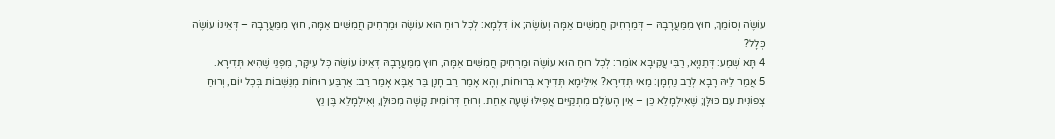עוֹשֶׂה וְסוֹמֵךְ, חוּץ מִמַּעֲרָבָהּ – דְּמַרְחִיק חֲמִשִּׁים אַמָּה וְעוֹשֶׂה; אוֹ דִּלְמָא: לְכׇל רוּחַ הוּא עוֹשֶׂה וּמַרְחִיק חֲמִשִּׁים אַמָּה, חוּץ מִמַּעֲרָבָהּ – דְּאֵינוֹ עוֹשֶׂה כְּלָל?
4 תָּא שְׁמַע: דְּתַנְיָא, רַבִּי עֲקִיבָא אוֹמֵר: לְכׇל רוּחַ הוּא עוֹשֶׂה וּמַרְחִיק חֲמִשִּׁים אַמָּה, חוּץ מִמַּעֲרָבָהּ דְּאֵינוֹ עוֹשֶׂה כׇּל עִיקָּר, מִפְּנֵי שֶׁהִיא תְּדִירָא.
5 אֲמַר לֵיהּ רָבָא לְרַב נַחְמָן: מַאי תְּדִירָא? אִילֵּימָא תְּדִירָא בְּרוּחוֹת, וְהָא אָמַר רַב חָנָן בַּר אַבָּא אָמַר רַב: אַרְבַּע רוּחוֹת מְנַשְּׁבוֹת בְּכׇל יוֹם, וְרוּחַ צְפוֹנִית עִם כּוּלָּן; שֶׁאִילְמָלֵא כֵּן – אֵין הָעוֹלָם מִתְקַיֵּים אֲפִילּוּ שָׁעָה אַחַת. וְרוּחַ דְּרוֹמִית קָשָׁה מִכּוּלָּן, וְאִילְמָלֵא בֶּן נֵץ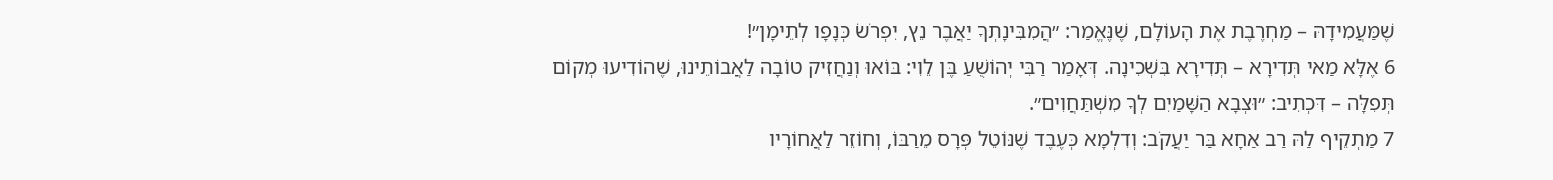שֶׁמַּעֲמִידָהּ – מַחְרֶבֶת אֶת הָעוֹלָם, שֶׁנֶּאֱמַר: ״הֲמִבִּינָתְךָ יַאֲבֶר נֵץ, יִפְרֹשׂ כְּנָפָו לְתֵימָן״!
6 אֶלָּא מַאי תְּדִירָא – תְּדִירָא בִּשְׁכִינָה. דְּאָמַר רַבִּי יְהוֹשֻׁעַ בֶּן לֵוִי: בּוֹאוּ וְנַחֲזִיק טוֹבָה לַאֲבוֹתֵינוּ, שֶׁהוֹדִיעוּ מְקוֹם תְּפִלָּה – דִּכְתִיב: ״וּצְבָא הַשָּׁמַיִם לְךָ מִשְׁתַּחֲוִים״.
7 מַתְקֵיף לַהּ רַב אַחָא בַּר יַעֲקֹב: וְדִלְמָא כְּעֶבֶד שֶׁנּוֹטֵל פְּרָס מֵרַבּוֹ, וְחוֹזֵר לַאֲחוֹרָיו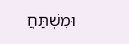וּמִשְׁתַּחֲ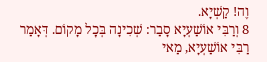וֶה! קַשְׁיָא.
8 וְרַבִּי אוֹשַׁעְיָא סָבַר: שְׁכִינָה בְּכׇל מָקוֹם. דְּאָמַר רַבִּי אוֹשַׁעְיָא, מַאי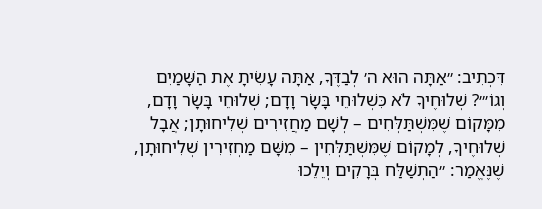דִּכְתִיב: ״אַתָּה הוּא ה׳ לְבַדֶּךָ, אַתָּה עָשִׂיתָ אֶת הַשָּׁמַיִם וְגוֹ׳״? שְׁלוּחֶיךָ לֹא כִּשְׁלוּחֵי בָּשָׂר וָדָם; שְׁלוּחֵי בָּשָׂר וָדָם, מִמָּקוֹם שֶׁמִּשְׁתַּלְּחִים – לְשָׁם מַחֲזִירִים שְׁלִיחוּתָן; אֲבָל שְׁלוּחֶיךָ, לְמָקוֹם שֶׁמִּשְׁתַּלְּחִין – מִשָּׁם מַחְזִירִין שְׁלִיחוּתָן, שֶׁנֶּאֱמַר: ״הַתְשַׁלַּח בְּרָקִים וְיֵלֵכוּ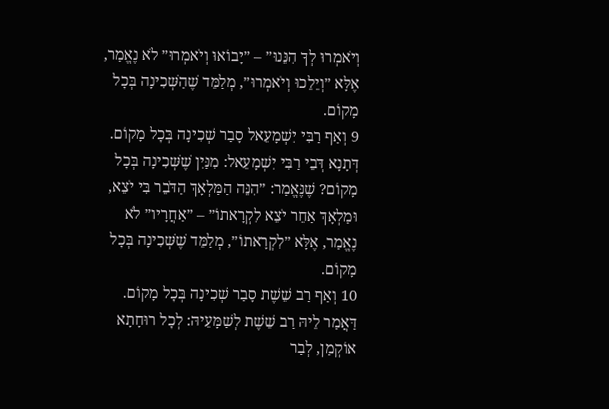וְיֹאמְרוּ לְךָ הִנֵּנוּ״ – ״יָבוֹאוּ וְיֹאמְרוּ״ לֹא נֶאֱמַר, אֶלָּא ״וְיֵלֵכוּ וְיֹאמְרוּ״, מְלַמֵּד שֶׁהַשְּׁכִינָה בְּכׇל מָקוֹם.
9 וְאַף רַבִּי יִשְׁמָעֵאל סָבַר שְׁכִינָה בְּכׇל מָקוֹם. דְּתָנָא דְּבֵי רַבִּי יִשְׁמָעֵאל: מִנַּיִן שֶׁשְּׁכִינָה בְּכׇל מָקוֹם? שֶׁנֶּאֱמַר: ״הִנֵּה הַמַּלְאָךְ הַדֹּבֵר בִּי יֹצֵא, וּמַלְאָךְ אַחֵר יֹצֵא לִקְרָאתוֹ״ – ״אַחֲרָיו״ לֹא נֶאֱמַר, אֶלָּא ״לִקְרָאתוֹ״, מְלַמֵּד שֶׁשְּׁכִינָה בְּכׇל מָקוֹם.
10 וְאַף רַב שֵׁשֶׁת סָבַר שְׁכִינָה בְּכׇל מָקוֹם. דַּאֲמַר לֵיהּ רַב שֵׁשֶׁת לְשַׁמָּעֵיהּ: לְכׇל רוּחָתָא אוֹקְמַן, לְבַר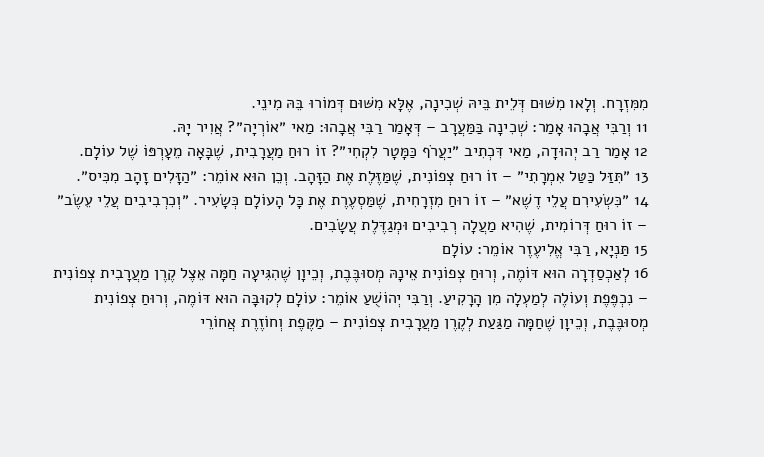מִמִּזְרָח. וְלָאו מִשּׁוּם דְּלֵית בֵּיהּ שְׁכִינָה, אֶלָּא מִשּׁוּם דְּמוֹרוּ בֵּהּ מִינֵי.
11 וְרַבִּי אֲבָהוּ אָמַר: שְׁכִינָה בַּמַּעֲרָב – דְּאָמַר רַבִּי אֲבָהוּ: מַאי ״אוֹרְיָה״? אֲוִיר יָהּ.
12 אָמַר רַב יְהוּדָה, מַאי דִּכְתִיב ״יַעֲרֹף כַּמָּטָר לִקְחִי״? זוֹ רוּחַ מַעֲרָבִית, שֶׁבָּאָה מֵעׇרְפּוֹ שֶׁל עוֹלָם.
13 ״תִּזַּל כַּטַּל אִמְרָתִי״ – זוֹ רוּחַ צְפוֹנִית, שֶׁמַּזֶּלֶת אֶת הַזָּהָב. וְכֵן הוּא אוֹמֵר: ״הַזָּלִים זָהָב מִכִּיס״.
14 ״כִּשְׂעִירִם עֲלֵי דֶשֶׁא״ – זוֹ רוּחַ מִזְרָחִית, שֶׁמַּסְעֶרֶת אֶת כׇּל הָעוֹלָם כְּשָׂעִיר. ״וְכִרְבִיבִים עֲלֵי עֵשֶׂב״ – זוֹ רוּחַ דְּרוֹמִית, שֶׁהִיא מַעֲלָה רְבִיבִים וּמְגַדֶּלֶת עֲשָׂבִים.
15 תַּנְיָא, רַבִּי אֱלִיעֶזֶר אוֹמֵר: עוֹלָם
16 לְאַכְסַדְרָה הוּא דּוֹמֶה, וְרוּחַ צְפוֹנִית אֵינָהּ מְסוּבֶּבֶת, וְכֵיוָן שֶׁהִגִּיעָה חַמָּה אֵצֶל קֶרֶן מַעֲרָבִית צְפוֹנִית – נִכְפֶּפֶת וְעוֹלֶה לְמַעְלָה מִן הָרָקִיעַ. וְרַבִּי יְהוֹשֻׁעַ אוֹמֵר: עוֹלָם לְקוּבָּה הוּא דּוֹמֶה, וְרוּחַ צְפוֹנִית מְסוּבֶּבֶת, וְכֵיוָן שֶׁחַמָּה מַגַּעַת לְקֶרֶן מַעֲרָבִית צְפוֹנִית – מַקֶּפֶת וְחוֹזֶרֶת אֲחוֹרֵי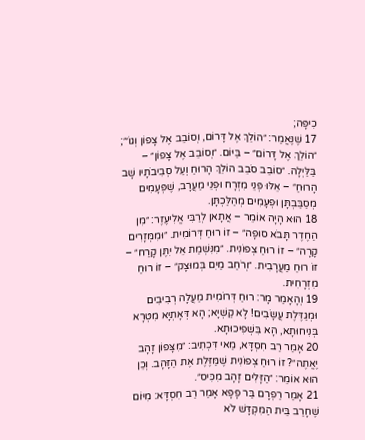כִיפָּה;
17 שֶׁנֶּאֱמַר: ״הוֹלֵךְ אֶל דָּרוֹם, וְסוֹבֵב אֶל צָפוֹן וְגוֹ׳״; ״הוֹלֵךְ אֶל דָּרוֹם״ – בַּיּוֹם. ״וְסוֹבֵב אֶל צָפוֹן״ – בַּלַּיְלָה. ״סוֹבֵב סֹבֵב הוֹלֵךְ הָרוּחַ וְעַל סְבִיבֹתָיו שָׁב הָרוּחַ״ – אֵלּוּ פְּנֵי מִזְרָח וּפְנֵי מַעֲרָב, שֶׁפְּעָמִים מְסַבַּבְתָּן וּפְעָמִים מְהַלַּכְתָּן.
18 הוּא הָיָה אוֹמֵר – אֲתָאן לְרַבִּי אֱלִיעֶזֶר: ״מִן הַחֶדֶר תָּבֹא סוּפָה״ – זוֹ רוּחַ דְּרוֹמִית. ״וּמִמְּזָרִים קָרָה״ – זוֹ רוּחַ צְפוֹנִית. ״מִנִּשְׁמַת אֵל יִתֶּן קָרַח״ – זוֹ רוּחַ מַעֲרָבִית. ״וְרֹחַב מַיִם בְּמוּצָק״ – זוֹ רוּחַ מִזְרָחִית.
19 וְהָאָמַר מָר: רוּחַ דְּרוֹמִית מַעֲלָה רְבִיבִים וּמְגַדֶּלֶת עֲשָׂבִים! לָא קַשְׁיָא; הָא דְּאָתְיָא מִטְרָא בְּנִיחוּתָא, הָא בִּשְׁפִיכוּתָא.
20 אָמַר רַב חִסְדָּא, מַאי דִּכְתִיב: ״מִצָּפוֹן זָהָב יֶאֱתֶה״? זוֹ רוּחַ צְפוֹנִית שֶׁמַּזֶּלֶת אֶת הַזָּהָב. וְכֵן הוּא אוֹמֵר: ״הַזָּלִים זָהָב מִכִּיס״.
21 אָמַר רַפְרָם בַּר פָּפָּא אָמַר רַב חִסְדָּא: מִיּוֹם שֶׁחָרַב בֵּית הַמִּקְדָּשׁ לֹא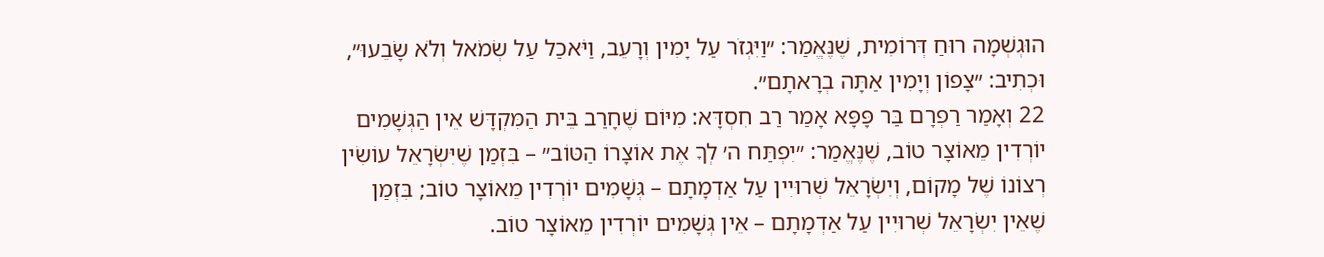הוּגְשְׁמָה רוּחַ דְּרוֹמִית, שֶׁנֶּאֱמַר: ״וַיִּגְזֹר עַל יָמִין וְרָעֵב, וַיֹּאכַל עַל שְׂמֹאל וְלֹא שָׂבֵעוּ״, וּכְתִיב: ״צָפוֹן וְיָמִין אַתָּה בְרָאתָם״.
22 וְאָמַר רַפְרָם בַּר פָּפָּא אָמַר רַב חִסְדָּא: מִיּוֹם שֶׁחָרַב בֵּית הַמִּקְדָּשׁ אֵין הַגְּשָׁמִים יוֹרְדִין מֵאוֹצָר טוֹב, שֶׁנֶּאֱמַר: ״יִפְתַּח ה׳ לְךָ אֶת אוֹצָרוֹ הַטּוֹב״ – בִּזְמַן שֶׁיִּשְׂרָאֵל עוֹשִׂין רְצוֹנוֹ שֶׁל מָקוֹם, וְיִשְׂרָאֵל שְׁרוּיִין עַל אַדְמָתָם – גְּשָׁמִים יוֹרְדִין מֵאוֹצָר טוֹב; בִּזְמַן שֶׁאֵין יִשְׂרָאֵל שְׁרוּיִין עַל אַדְמָתָם – אֵין גְּשָׁמִים יוֹרְדִין מֵאוֹצָר טוֹב.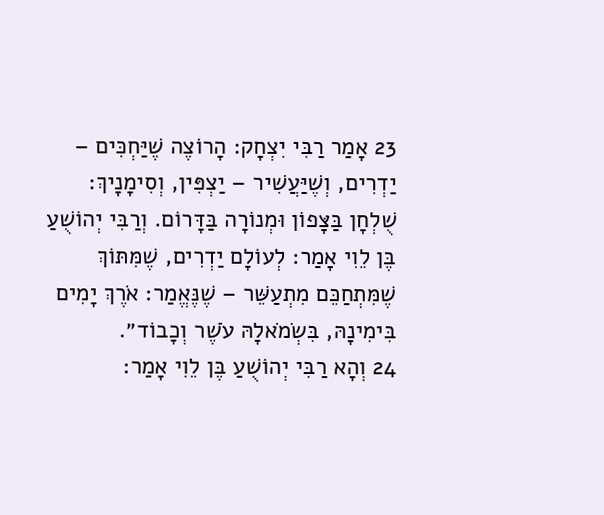23 אָמַר רַבִּי יִצְחָק: הָרוֹצֶה שֶׁיַּחְכִּים – יַדְרִים, וְשֶׁיַּעֲשִׁיר – יַצְפִּין, וְסִימָנָיךְ: שֻׁלְחָן בַּצָּפוֹן וּמְנוֹרָה בַּדָּרוֹם. וְרַבִּי יְהוֹשֻׁעַ בֶּן לֵוִי אָמַר: לְעוֹלָם יַדְרִים, שֶׁמִּתּוֹךְ שֶׁמִּתְחַכֵּם מִתְעַשֵּׁר – שֶׁנֶּאֱמַר: אֹרֶךְ יָמִים בִּימִינָהּ, בִּשְׂמֹאלָהּ עֹשֶׁר וְכָבוֹד״.
24 וְהָא רַבִּי יְהוֹשֻׁעַ בֶּן לֵוִי אָמַר: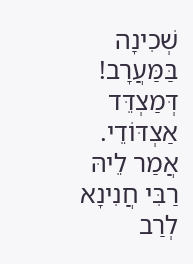שְׁכִינָה בַּמַּעֲרָב! דְּמַצְדֵּד אַצְדּוֹדֵי. אֲמַר לֵיהּ רַבִּי חֲנִינָא לְרַב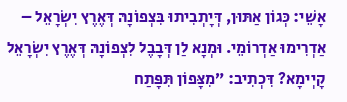אָשֵׁי: כְּגוֹן אַתּוּן, דְּיָתְבִיתוּ בִּצְפוֹנָהּ דְּאֶרֶץ יִשְׂרָאֵל – אַדְרִימוּ אַדְרוֹמֵי. וּמְנָא לַן דְּבָבֶל לִצְפוֹנָהּ דְּאֶרֶץ יִשְׂרָאֵל קָיְימָא? דִּכְתִיב: ״מִצָּפוֹן תִּפָּתַח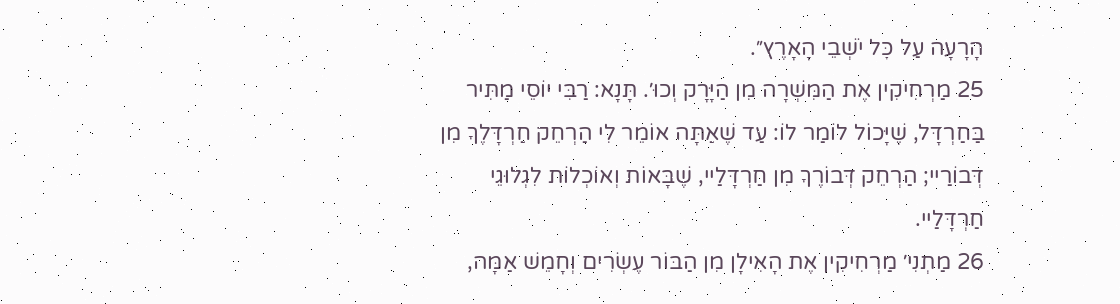הָרָעָה עַל כׇּל יֹשְׁבֵי הָאָרֶץ״.
25 מַרְחִיקִין אֶת הַמִּשְׁרָה מִן הַיָּרָק וְכוּ׳. תָּנָא: רַבִּי יוֹסֵי מַתִּיר בַּחַרְדָּל, שֶׁיָּכוֹל לוֹמַר לוֹ: עַד שֶׁאַתָּה אוֹמֵר לִי הַרְחֵק חַרְדָּלֶךָ מִן דְּבוֹרַיי; הַרְחֵק דְּבוֹרֶךָ מִן חַרְדָּלַיי, שֶׁבָּאוֹת וְאוֹכְלוֹת לִגְלוּגֵי חַרְדָּלַיי.
26 מַתְנִי׳ מַרְחִיקִין אֶת הָאִילָן מִן הַבּוֹר עֶשְׂרִים וְחָמֵשׁ אַמָּה,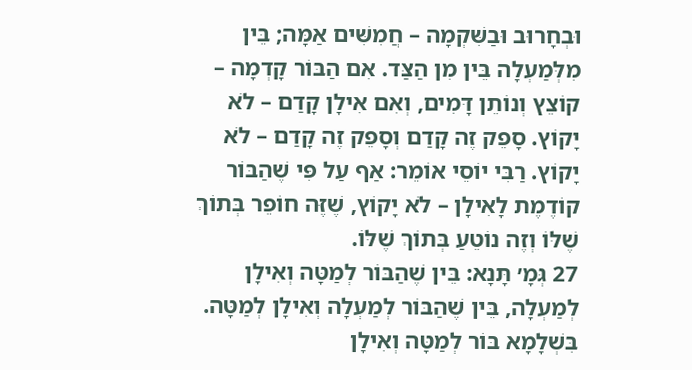וּבְחָרוּב וּבַשִּׁקְמָה – חֲמִשִּׁים אַמָּה; בֵּין מִלְּמַעְלָה בֵּין מִן הַצַּד. אִם הַבּוֹר קָדְמָה – קוֹצֵץ וְנוֹתֵן דָּמִים, וְאִם אִילָן קָדַם – לֹא יָקוֹץ. סָפֵק זֶה קָדַם וְסָפֵק זֶה קָדַם – לֹא יָקוֹץ. רַבִּי יוֹסֵי אוֹמֵר: אַף עַל פִּי שֶׁהַבּוֹר קוֹדֶמֶת לָאִילָן – לֹא יָקוֹץ, שֶׁזֶּה חוֹפֵר בְּתוֹךְ שֶׁלּוֹ וְזֶה נוֹטֵעַ בְּתוֹךְ שֶׁלּוֹ.
27 גְּמָ׳ תָּנָא: בֵּין שֶׁהַבּוֹר לְמַטָּה וְאִילָן לְמַעְלָה, בֵּין שֶׁהַבּוֹר לְמַעְלָה וְאִילָן לְמַטָּה. בִּשְׁלָמָא בּוֹר לְמַטָּה וְאִילָן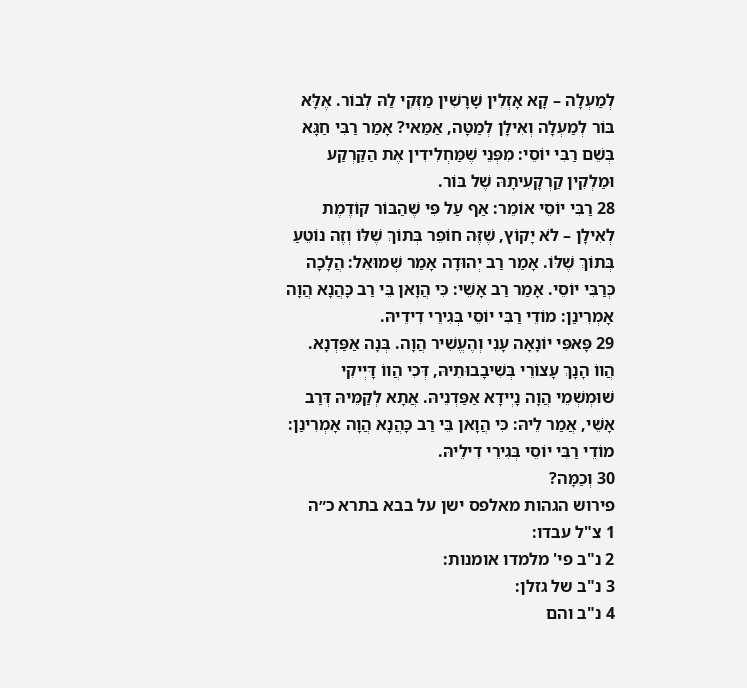לְמַעְלָה – קָא אָזְלִין שׇׁרָשִׁין מַזְּקִי לַהּ לְבוֹר. אֶלָּא בּוֹר לְמַעְלָה וְאִילָן לְמַטָּה, אַמַּאי? אָמַר רַבִּי חַגָּא בְּשֵׁם רַבִּי יוֹסֵי: מִפְּנֵי שֶׁמַּחְלִידִין אֶת הַקַּרְקַע וּמַלְקִין קַרְקָעִיתָהּ שֶׁל בּוֹר.
28 רַבִּי יוֹסֵי אוֹמֵר: אַף עַל פִּי שֶׁהַבּוֹר קוֹדֶמֶת לְאִילָן – לֹא יָקוֹץ, שֶׁזֶּה חוֹפֵר בְּתוֹךְ שֶׁלּוֹ וְזֶה נוֹטֵעַ בְּתוֹךְ שֶׁלּוֹ. אָמַר רַב יְהוּדָה אָמַר שְׁמוּאֵל: הֲלָכָה כְּרַבִּי יוֹסֵי. אָמַר רַב אָשֵׁי: כִּי הֲוָאן בֵּי רַב כָּהֲנָא הֲוָה אָמְרִינַן: מוֹדֵי רַבִּי יוֹסֵי בְּגִירֵי דִידֵיהּ.
29 פָּאפִּי יוֹנָאָה עָנִי וְהֶעֱשִׁיר הֲוָה. בְּנָה אַפַּדְנָא. הֲווֹ הָנָךְ עָצוֹרֵי בְּשִׁיבָבוּתֵיהּ, דְּכִי הֲווֹ דָּיְיקִי שׁוּמְשְׁמֵי הֲוָה נָיְידָא אַפַּדְנֵיהּ. אֲתָא לְקַמֵּיהּ דְּרַב אָשֵׁי, אֲמַר לֵיהּ: כִּי הֲוָאן בֵּי רַב כָּהֲנָא הֲוָה אָמְרִינַן: מוֹדֵי רַבִּי יוֹסֵי בְּגִירֵי דִילֵיהּ.
30 וְכַמָּה?
פירוש הגהות מאלפס ישן על בבא בתרא כ״ה
1 צ"ל עבדו:
2 נ"ב פי' מלמדו אומנות:
3 נ"ב של גזלן:
4 נ"ב והם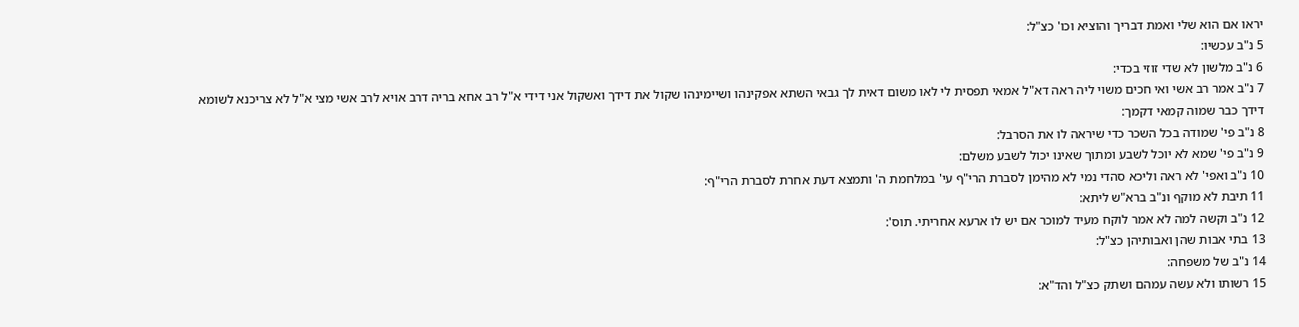יראו אם הוא שלי ואמת דבריך והוציא וכו' כצ"ל:
5 נ"ב עכשיו:
6 נ"ב מלשון לא שדי זוזי בכדי:
7 נ"ב אמר רב אשי ואי חכים משוי ליה ראה דא"ל אמאי תפסית לי לאו משום דאית לך גבאי השתא אפקינהו ושיימינהו שקול את דידך ואשקול אני דידי א"ל רב אחא בריה דרב אויא לרב אשי מצי א"ל לא צריכנא לשומא דידך כבר שמוה קמאי דקמך:
8 נ"ב פי' שמודה בכל השכר כדי שיראה לו את הסרבל:
9 נ"ב פי' שמא לא יוכל לשבע ומתוך שאינו יכול לשבע משלם:
10 נ"ב ואפי' לא ראה וליכא סהדי נמי לא מהימן לסברת הרי"ף עי' במלחמת ה' ותמצא דעת אחרת לסברת הרי"ף:
11 תיבת לא מוקף ונ"ב ברא"ש ליתא:
12 נ"ב וקשה למה לא אמר לוקח מעיד למוכר אם יש לו ארעא אחריתי. תוס':
13 בתי אבות שהן ואבותיהן כצ"ל:
14 נ"ב של משפחה:
15 רשותו ולא עשה עמהם ושתק כצ"ל והד"א: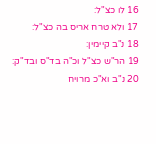16 לו כצ"ל:
17 ולא טרח אריס בה כצ"ל:
18 נ"ב קיימין:
19 הר"ש כצ"ל וכ"ה בד"ס ובד"ק:
20 נ"ב וא"כ מרויח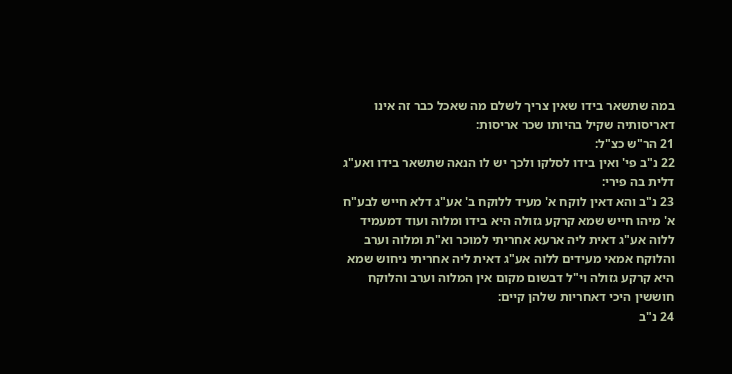במה שתשאר בידו שאין צריך לשלם מה שאכל כבר זה אינו דאריסותיה שקיל בהיותו שכר אריסות:
21 הר"ש כצ"ל:
22 נ"ב פי' ואין בידו לסלקו ולכך יש לו הנאה שתשאר בידו ואע"ג דלית בה פירי:
23 נ"ב והא דאין לוקח א' מעיד ללוקח ב' אע"ג דלא חייש לבע"ח א' מיהו חייש שמא קרקע גזולה היא בידו ומלוה ועוד דמעמיד ללוה אע"ג דאית ליה ארעא אחריתי למוכר וא"ת ומלוה וערב והלוקח אמאי מעידים ללוה אע"ג דאית ליה אחריתי ניחוש שמא היא קרקע גזולה וי"ל דבשום מקום אין המלוה וערב והלוקח חוששין היכי דאחריות שלהן קיים:
24 נ"ב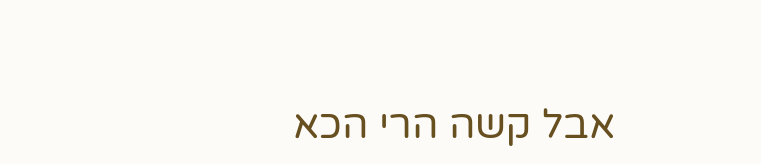אבל קשה הרי הכא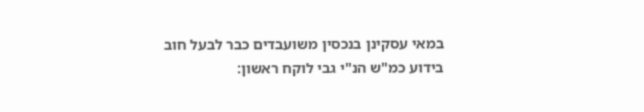במאי עסקינן בנכסין משועבדים כבר לבעל חוב בידוע כמ"ש הנ"י גבי לוקח ראשון: